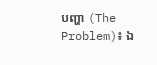បញ្ហា (The Problem)៖ ឯ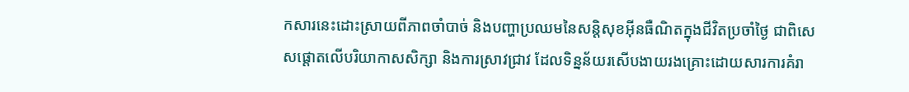កសារនេះដោះស្រាយពីភាពចាំបាច់ និងបញ្ហាប្រឈមនៃសន្តិសុខអ៊ីនធឺណិតក្នុងជីវិតប្រចាំថ្ងៃ ជាពិសេសផ្តោតលើបរិយាកាសសិក្សា និងការស្រាវជ្រាវ ដែលទិន្នន័យរសើបងាយរងគ្រោះដោយសារការគំរា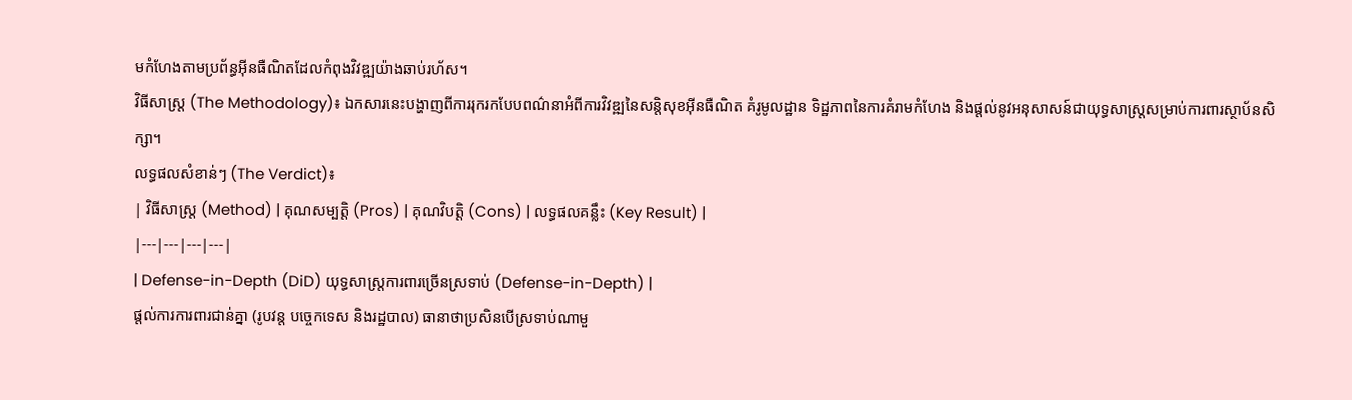មកំហែងតាមប្រព័ន្ធអ៊ីនធឺណិតដែលកំពុងវិវឌ្ឍយ៉ាងឆាប់រហ័ស។
វិធីសាស្ត្រ (The Methodology)៖ ឯកសារនេះបង្ហាញពីការរុករកបែបពណ៌នាអំពីការវិវឌ្ឍនៃសន្តិសុខអ៊ីនធឺណិត គំរូមូលដ្ឋាន ទិដ្ឋភាពនៃការគំរាមកំហែង និងផ្តល់នូវអនុសាសន៍ជាយុទ្ធសាស្រ្តសម្រាប់ការពារស្ថាប័នសិក្សា។
លទ្ធផលសំខាន់ៗ (The Verdict)៖
| វិធីសាស្ត្រ (Method) | គុណសម្បត្តិ (Pros) | គុណវិបត្តិ (Cons) | លទ្ធផលគន្លឹះ (Key Result) |
|---|---|---|---|
| Defense-in-Depth (DiD) យុទ្ធសាស្រ្តការពារច្រើនស្រទាប់ (Defense-in-Depth) |
ផ្តល់ការការពារជាន់គ្នា (រូបវន្ត បច្ចេកទេស និងរដ្ឋបាល) ធានាថាប្រសិនបើស្រទាប់ណាមួ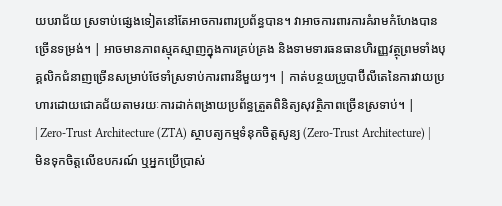យបរាជ័យ ស្រទាប់ផ្សេងទៀតនៅតែអាចការពារប្រព័ន្ធបាន។ វាអាចការពារការគំរាមកំហែងបានច្រើនទម្រង់។ | អាចមានភាពស្មុគស្មាញក្នុងការគ្រប់គ្រង និងទាមទារធនធានហិរញ្ញវត្ថុព្រមទាំងបុគ្គលិកជំនាញច្រើនសម្រាប់ថែទាំស្រទាប់ការពារនីមួយៗ។ | កាត់បន្ថយប្រូបាប៊ីលីតេនៃការវាយប្រហារដោយជោគជ័យតាមរយៈការដាក់ពង្រាយប្រព័ន្ធត្រួតពិនិត្យសុវត្ថិភាពច្រើនស្រទាប់។ |
| Zero-Trust Architecture (ZTA) ស្ថាបត្យកម្មទំនុកចិត្តសូន្យ (Zero-Trust Architecture) |
មិនទុកចិត្តលើឧបករណ៍ ឬអ្នកប្រើប្រាស់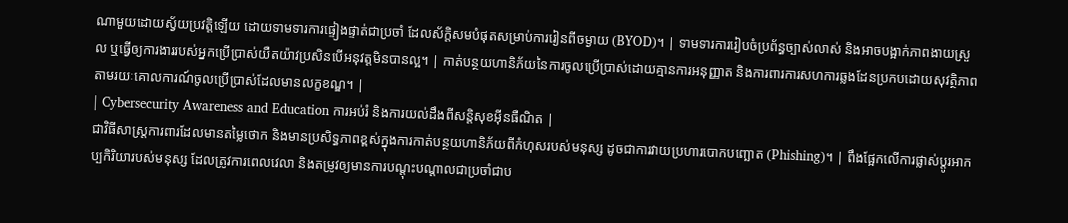ណាមួយដោយស្វ័យប្រវត្តិឡើយ ដោយទាមទារការផ្ទៀងផ្ទាត់ជាប្រចាំ ដែលស័ក្តិសមបំផុតសម្រាប់ការរៀនពីចម្ងាយ (BYOD)។ | ទាមទារការរៀបចំប្រព័ន្ធច្បាស់លាស់ និងអាចបង្អាក់ភាពងាយស្រួល ឬធ្វើឲ្យការងាររបស់អ្នកប្រើប្រាស់យឺតយ៉ាវប្រសិនបើអនុវត្តមិនបានល្អ។ | កាត់បន្ថយហានិភ័យនៃការចូលប្រើប្រាស់ដោយគ្មានការអនុញ្ញាត និងការពារការសហការឆ្លងដែនប្រកបដោយសុវត្ថិភាពតាមរយៈគោលការណ៍ចូលប្រើប្រាស់ដែលមានលក្ខខណ្ឌ។ |
| Cybersecurity Awareness and Education ការអប់រំ និងការយល់ដឹងពីសន្តិសុខអ៊ីនធឺណិត |
ជាវិធីសាស្រ្តការពារដែលមានតម្លៃថោក និងមានប្រសិទ្ធភាពខ្ពស់ក្នុងការកាត់បន្ថយហានិភ័យពីកំហុសរបស់មនុស្ស ដូចជាការវាយប្រហារបោកបញ្ឆោត (Phishing)។ | ពឹងផ្អែកលើការផ្លាស់ប្តូរអាកប្បកិរិយារបស់មនុស្ស ដែលត្រូវការពេលវេលា និងតម្រូវឲ្យមានការបណ្តុះបណ្តាលជាប្រចាំជាប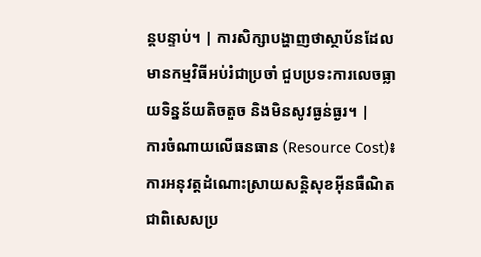ន្តបន្ទាប់។ | ការសិក្សាបង្ហាញថាស្ថាប័នដែលមានកម្មវិធីអប់រំជាប្រចាំ ជួបប្រទះការលេចធ្លាយទិន្នន័យតិចតួច និងមិនសូវធ្ងន់ធ្ងរ។ |
ការចំណាយលើធនធាន (Resource Cost)៖ ការអនុវត្តដំណោះស្រាយសន្តិសុខអ៊ីនធឺណិត ជាពិសេសប្រ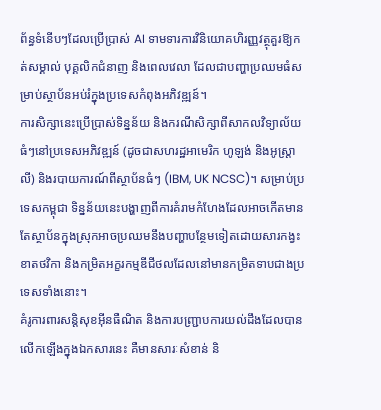ព័ន្ធទំនើបៗដែលប្រើប្រាស់ AI ទាមទារការវិនិយោគហិរញ្ញវត្ថុគួរឱ្យកត់សម្គាល់ បុគ្គលិកជំនាញ និងពេលវេលា ដែលជាបញ្ហាប្រឈមធំសម្រាប់ស្ថាប័នអប់រំក្នុងប្រទេសកំពុងអភិវឌ្ឍន៍។
ការសិក្សានេះប្រើប្រាស់ទិន្នន័យ និងករណីសិក្សាពីសាកលវិទ្យាល័យធំៗនៅប្រទេសអភិវឌ្ឍន៍ (ដូចជាសហរដ្ឋអាមេរិក ហូឡង់ និងអូស្ត្រាលី) និងរបាយការណ៍ពីស្ថាប័នធំៗ (IBM, UK NCSC)។ សម្រាប់ប្រទេសកម្ពុជា ទិន្នន័យនេះបង្ហាញពីការគំរាមកំហែងដែលអាចកើតមាន តែស្ថាប័នក្នុងស្រុកអាចប្រឈមនឹងបញ្ហាបន្ថែមទៀតដោយសារកង្វះខាតថវិកា និងកម្រិតអក្ខរកម្មឌីជីថលដែលនៅមានកម្រិតទាបជាងប្រទេសទាំងនោះ។
គំរូការពារសន្តិសុខអ៊ីនធឺណិត និងការបញ្ជ្រាបការយល់ដឹងដែលបានលើកឡើងក្នុងឯកសារនេះ គឺមានសារៈសំខាន់ និ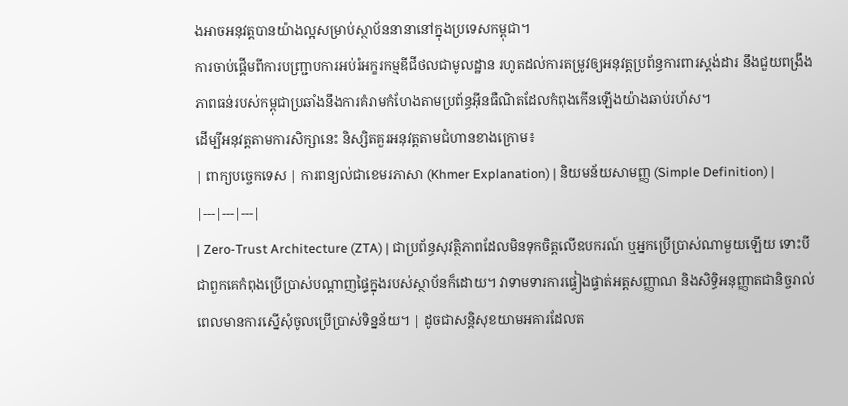ងអាចអនុវត្តបានយ៉ាងល្អសម្រាប់ស្ថាប័ននានានៅក្នុងប្រទេសកម្ពុជា។
ការចាប់ផ្តើមពីការបញ្ជ្រាបការអប់រំអក្ខរកម្មឌីជីថលជាមូលដ្ឋាន រហូតដល់ការតម្រូវឲ្យអនុវត្តប្រព័ន្ធការពារស្តង់ដារ នឹងជួយពង្រឹងភាពធន់របស់កម្ពុជាប្រឆាំងនឹងការគំរាមកំហែងតាមប្រព័ន្ធអ៊ីនធឺណិតដែលកំពុងកើនឡើងយ៉ាងឆាប់រហ័ស។
ដើម្បីអនុវត្តតាមការសិក្សានេះ និស្សិតគួរអនុវត្តតាមជំហានខាងក្រោម៖
| ពាក្យបច្ចេកទេស | ការពន្យល់ជាខេមរភាសា (Khmer Explanation) | និយមន័យសាមញ្ញ (Simple Definition) |
|---|---|---|
| Zero-Trust Architecture (ZTA) | ជាប្រព័ន្ធសុវត្ថិភាពដែលមិនទុកចិត្តលើឧបករណ៍ ឬអ្នកប្រើប្រាស់ណាមួយឡើយ ទោះបីជាពួកគេកំពុងប្រើប្រាស់បណ្តាញផ្ទៃក្នុងរបស់ស្ថាប័នក៏ដោយ។ វាទាមទារការផ្ទៀងផ្ទាត់អត្តសញ្ញាណ និងសិទ្ធិអនុញ្ញាតជានិច្ចរាល់ពេលមានការស្នើសុំចូលប្រើប្រាស់ទិន្នន័យ។ | ដូចជាសន្តិសុខយាមអគារដែលត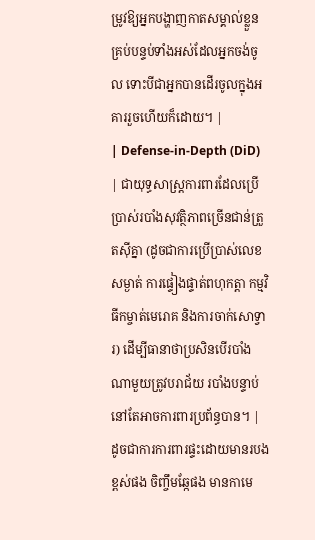ម្រូវឱ្យអ្នកបង្ហាញកាតសម្គាល់ខ្លួនគ្រប់បន្ទប់ទាំងអស់ដែលអ្នកចង់ចូល ទោះបីជាអ្នកបានដើរចូលក្នុងអគាររួចហើយក៏ដោយ។ |
| Defense-in-Depth (DiD) | ជាយុទ្ធសាស្ត្រការពារដែលប្រើប្រាស់របាំងសុវត្ថិភាពច្រើនជាន់ត្រួតស៊ីគ្នា (ដូចជាការប្រើប្រាស់លេខសម្ងាត់ ការផ្ទៀងផ្ទាត់ពហុកត្តា កម្មវិធីកម្ចាត់មេរោគ និងការចាក់សោទ្វារ) ដើម្បីធានាថាប្រសិនបើរបាំងណាមួយត្រូវបរាជ័យ របាំងបន្ទាប់នៅតែអាចការពារប្រព័ន្ធបាន។ | ដូចជាការការពារផ្ទះដោយមានរបងខ្ពស់ផង ចិញ្ចឹមឆ្កែផង មានកាមេ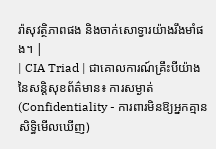រ៉ាសុវត្ថិភាពផង និងចាក់សោទ្វារយ៉ាងរឹងមាំផង។ |
| CIA Triad | ជាគោលការណ៍គ្រឹះបីយ៉ាងនៃសន្តិសុខព័ត៌មាន៖ ការសម្ងាត់ (Confidentiality - ការពារមិនឱ្យអ្នកគ្មានសិទ្ធិមើលឃើញ)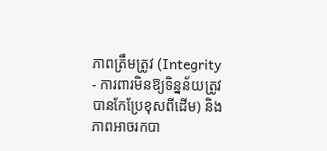ភាពត្រឹមត្រូវ (Integrity - ការពារមិនឱ្យទិន្នន័យត្រូវបានកែប្រែខុសពីដើម) និងភាពអាចរកបា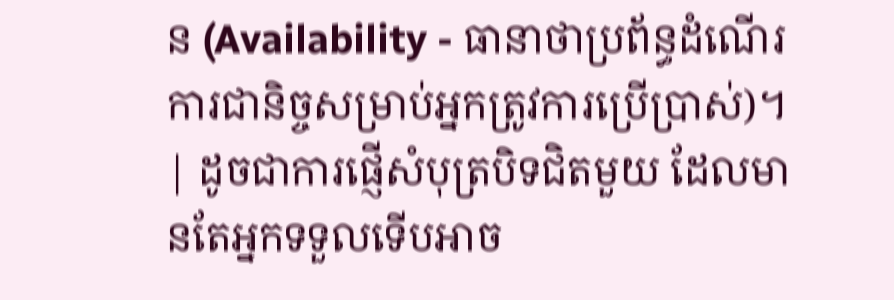ន (Availability - ធានាថាប្រព័ន្ធដំណើរការជានិច្ចសម្រាប់អ្នកត្រូវការប្រើប្រាស់)។ | ដូចជាការផ្ញើសំបុត្របិទជិតមួយ ដែលមានតែអ្នកទទួលទើបអាច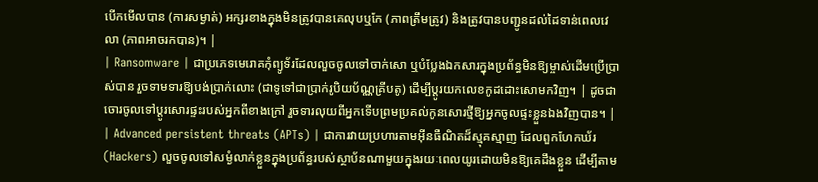បើកមើលបាន (ការសម្ងាត់) អក្សរខាងក្នុងមិនត្រូវបានគេលុបឬកែ (ភាពត្រឹមត្រូវ) និងត្រូវបានបញ្ជូនដល់ដៃទាន់ពេលវេលា (ភាពអាចរកបាន)។ |
| Ransomware | ជាប្រភេទមេរោគកុំព្យូទ័រដែលលួចចូលទៅចាក់សោ ឬបំប្លែងឯកសារក្នុងប្រព័ន្ធមិនឱ្យម្ចាស់ដើមប្រើប្រាស់បាន រួចទាមទារឱ្យបង់ប្រាក់លោះ (ជាទូទៅជាប្រាក់រូបិយប័ណ្ណគ្រីបតូ) ដើម្បីប្តូរយកលេខកូដដោះសោមកវិញ។ | ដូចជាចោរចូលទៅប្តូរសោរផ្ទះរបស់អ្នកពីខាងក្រៅ រួចទារលុយពីអ្នកទើបព្រមប្រគល់កូនសោរថ្មីឱ្យអ្នកចូលផ្ទះខ្លួនឯងវិញបាន។ |
| Advanced persistent threats (APTs) | ជាការវាយប្រហារតាមអ៊ីនធឺណិតដ៏ស្មុគស្មាញ ដែលពួកហែកឃ័រ (Hackers) លួចចូលទៅសម្ងំលាក់ខ្លួនក្នុងប្រព័ន្ធរបស់ស្ថាប័នណាមួយក្នុងរយៈពេលយូរដោយមិនឱ្យគេដឹងខ្លួន ដើម្បីតាម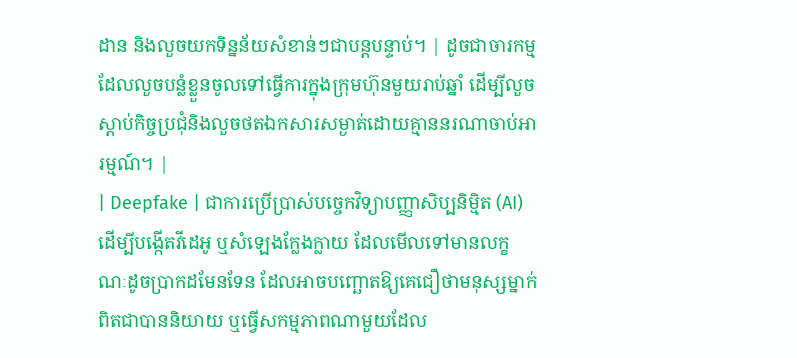ដាន និងលួចយកទិន្នន័យសំខាន់ៗជាបន្តបន្ទាប់។ | ដូចជាចារកម្មដែលលួចបន្លំខ្លួនចូលទៅធ្វើការក្នុងក្រុមហ៊ុនមួយរាប់ឆ្នាំ ដើម្បីលួចស្តាប់កិច្ចប្រជុំនិងលួចថតឯកសារសម្ងាត់ដោយគ្មាននរណាចាប់អារម្មណ៍។ |
| Deepfake | ជាការប្រើប្រាស់បច្ចេកវិទ្យាបញ្ញាសិប្បនិម្មិត (AI) ដើម្បីបង្កើតវីដេអូ ឬសំឡេងក្លែងក្លាយ ដែលមើលទៅមានលក្ខណៈដូចប្រាកដមែនទែន ដែលអាចបញ្ឆោតឱ្យគេជឿថាមនុស្សម្នាក់ពិតជាបាននិយាយ ឬធ្វើសកម្មភាពណាមួយដែល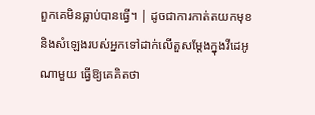ពួកគេមិនធ្លាប់បានធ្វើ។ | ដូចជាការកាត់តយកមុខនិងសំឡេងរបស់អ្នកទៅដាក់លើតួសម្តែងក្នុងវីដេអូណាមួយ ធ្វើឱ្យគេគិតថា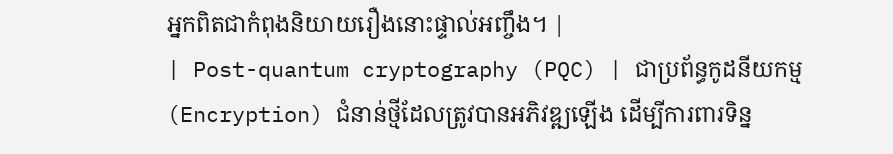អ្នកពិតជាកំពុងនិយាយរឿងនោះផ្ទាល់អញ្ចឹង។ |
| Post-quantum cryptography (PQC) | ជាប្រព័ន្ធកូដនីយកម្ម (Encryption) ជំនាន់ថ្មីដែលត្រូវបានអភិវឌ្ឍឡើង ដើម្បីការពារទិន្ន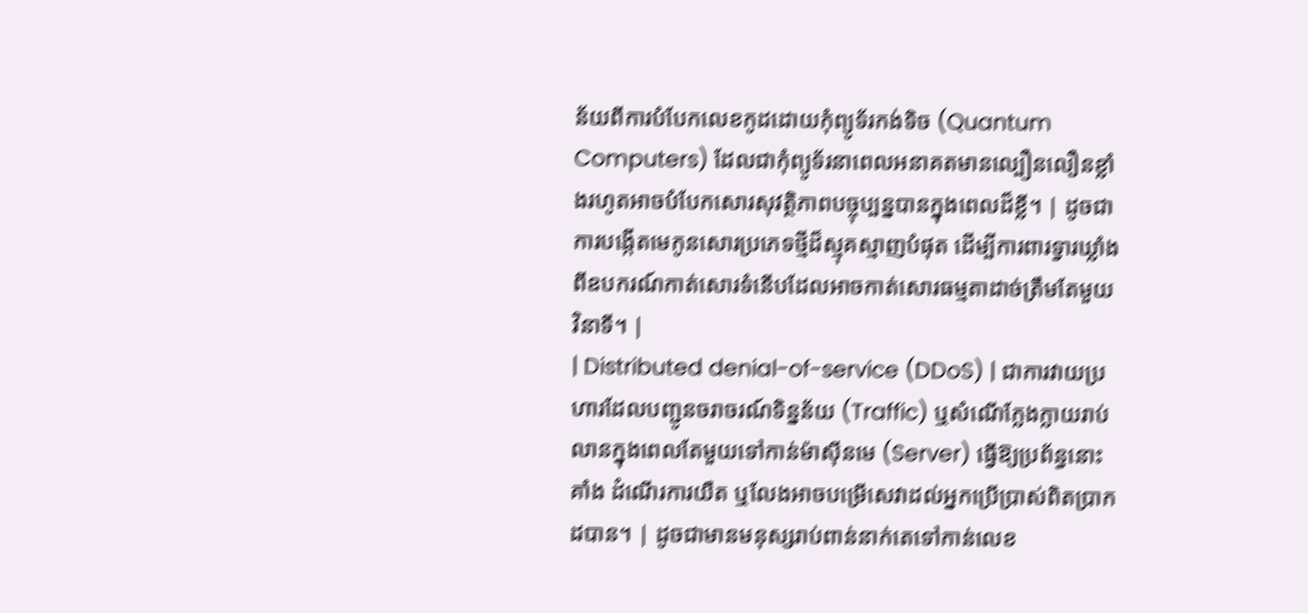ន័យពីការបំបែកលេខកូដដោយកុំព្យូទ័រកង់ទិច (Quantum Computers) ដែលជាកុំព្យូទ័រនាពេលអនាគតមានល្បឿនលឿនខ្លាំងរហូតអាចបំបែកសោរសុវត្ថិភាពបច្ចុប្បន្នបានក្នុងពេលដ៏ខ្លី។ | ដូចជាការបង្កើតមេកូនសោរប្រភេទថ្មីដ៏ស្មុគស្មាញបំផុត ដើម្បីការពារទ្វារឃ្លាំងពីឧបករណ៍កាត់សោរទំនើបដែលអាចកាត់សោរធម្មតាដាច់ត្រឹមតែមួយវិនាទី។ |
| Distributed denial-of-service (DDoS) | ជាការវាយប្រហារដែលបញ្ជូនចរាចរណ៍ទិន្នន័យ (Traffic) ឬសំណើក្លែងក្លាយរាប់លានក្នុងពេលតែមួយទៅកាន់ម៉ាស៊ីនមេ (Server) ធ្វើឱ្យប្រព័ន្ធនោះគាំង ដំណើរការយឺត ឬលែងអាចបម្រើសេវាដល់អ្នកប្រើប្រាស់ពិតប្រាកដបាន។ | ដូចជាមានមនុស្សរាប់ពាន់នាក់តេទៅកាន់លេខ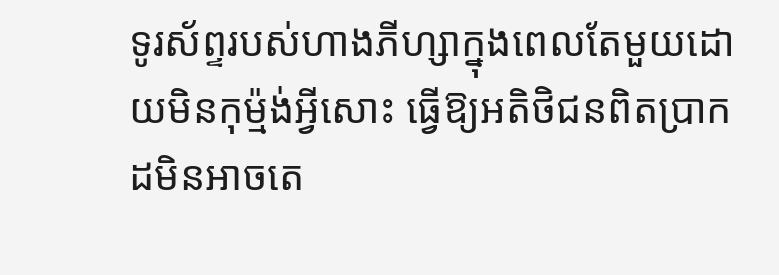ទូរស័ព្ទរបស់ហាងភីហ្សាក្នុងពេលតែមួយដោយមិនកុម្ម៉ង់អ្វីសោះ ធ្វើឱ្យអតិថិជនពិតប្រាកដមិនអាចតេ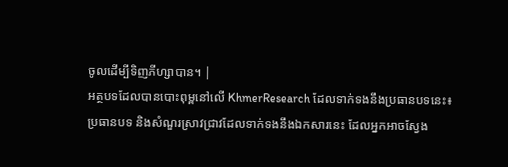ចូលដើម្បីទិញភីហ្សាបាន។ |
អត្ថបទដែលបានបោះពុម្ពនៅលើ KhmerResearch ដែលទាក់ទងនឹងប្រធានបទនេះ៖
ប្រធានបទ និងសំណួរស្រាវជ្រាវដែលទាក់ទងនឹងឯកសារនេះ ដែលអ្នកអាចស្វែង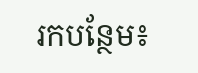រកបន្ថែម៖